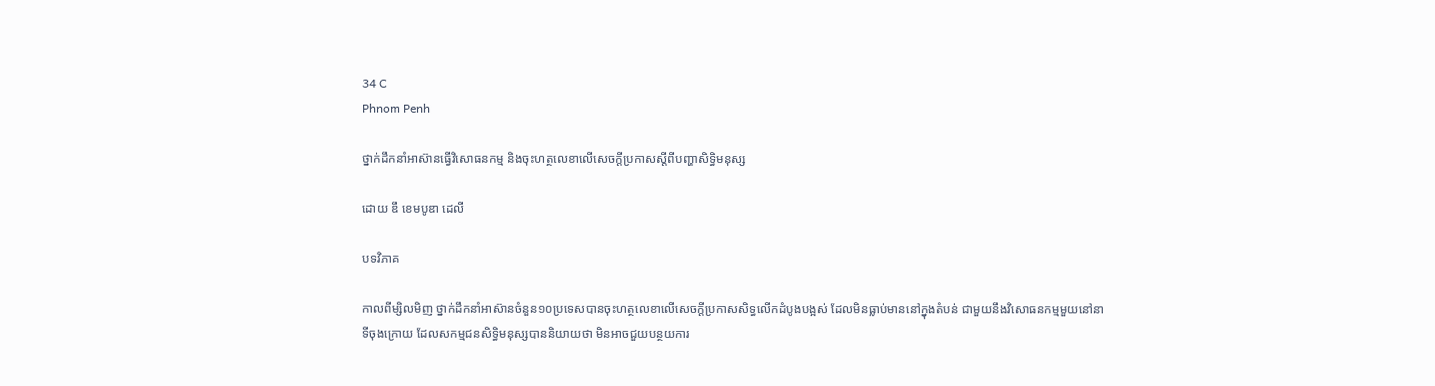34 C
Phnom Penh

ថ្នាក់ដឹកនាំអាស៊ានធ្វើវិសោធនកម្ម និងចុះហត្ថលេខាលើសេចក្ដីប្រកាសស្ដីពីបញ្ហាសិទ្ធិមនុស្ស

ដោយ ឌឹ ខេមបូឌា ដេលី

បទវិភាគ

កាលពីម្សិលមិញ ថ្នាក់ដឹកនាំអាស៊ានចំនួន១០ប្រទេសបានចុះហត្ថលេខាលើសេចក្ដីប្រកាសសិទ្ធលើកដំបូងបង្អស់ ដែលមិនធ្លាប់មាននៅក្នុងតំបន់ ជាមួយនឹងវិសោធនកម្មមួយនៅនាទីចុងក្រោយ ដែលសកម្មជនសិទ្ធិមនុស្សបាននិយាយថា មិនអាចជួយបន្ថយការ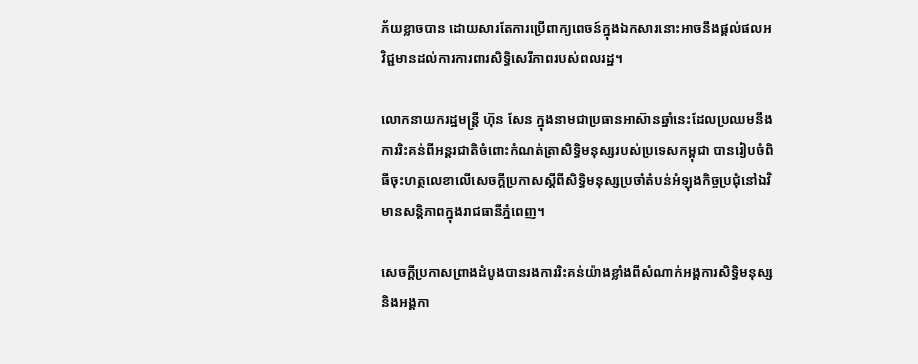ភ័យខ្លាចបាន ដោយសារតែការប្រើពាក្យពេចន៍ក្នុងឯកសារនោះអាចនឹងផ្ដល់ផលអវិជ្ជមានដល់ការការពារសិទ្ធិសេរីភាពរបស់ពលរដ្ឋ។

លោកនាយករដ្ឋមន្ត្រី ហ៊ុន សែន ក្នុងនាមជាប្រធានអាស៊ានឆ្នាំនេះដែលប្រឈមនឹងការរិះគន់ពីអន្ដរជាតិចំពោះកំណត់ត្រាសិទ្ធិមនុស្សរបស់ប្រទេសកម្ពុជា បានរៀបចំពិធីចុះហត្ថលេខាលើសេចក្ដីប្រកាសស្តីពីសិទ្ធិមនុស្សប្រចាំតំបន់អំឡុងកិច្ចប្រជុំនៅឯវិមានសន្ដិភាពក្នុងរាជធានីភ្នំពេញ។

សេចក្ដីប្រកាសព្រាងដំបូងបានរងការរិះគន់យ៉ាងខ្លាំងពីសំណាក់អង្គការសិទ្ធិមនុស្សនិងអង្គកា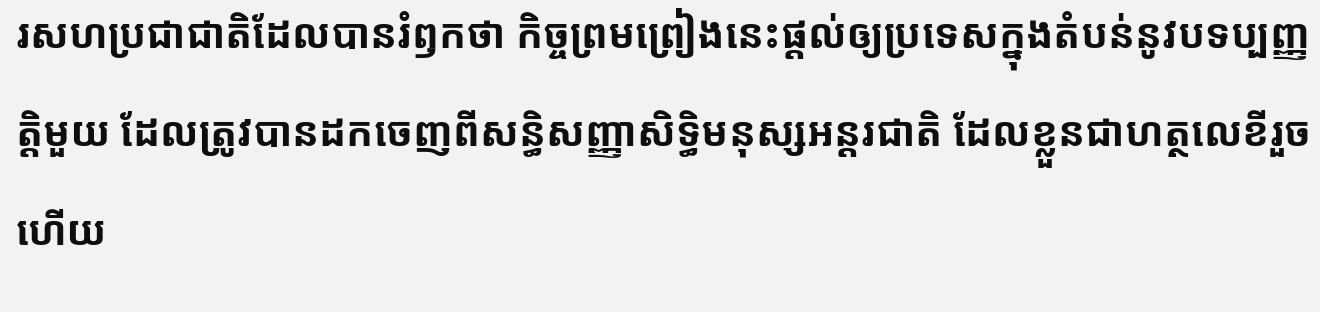រសហប្រជាជាតិដែលបានរំឭកថា កិច្ចព្រមព្រៀងនេះផ្តល់ឲ្យប្រទេសក្នុងតំបន់នូវបទប្បញ្ញត្តិមួយ ដែលត្រូវបានដកចេញពីសន្ធិសញ្ញាសិទ្ធិមនុស្សអន្ដរជាតិ ដែលខ្លួនជាហត្ថលេខីរួចហើយ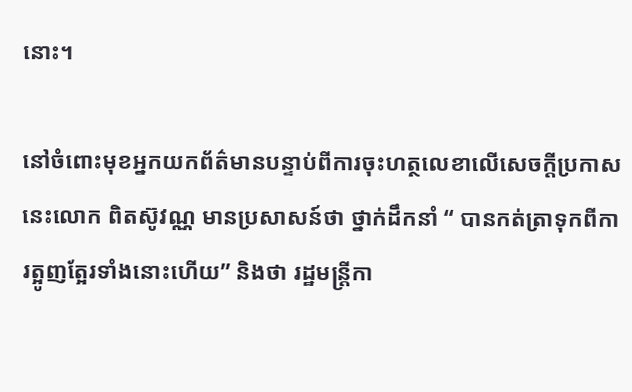នោះ។

នៅចំពោះមុខអ្នកយកព័ត៌មានបន្ទាប់ពីការចុះហត្ថលេខាលើសេចក្ដីប្រកាសនេះលោក ពិតស៊ូវណ្ណ មានប្រសាសន៍ថា ថ្នាក់ដឹកនាំ “ បានកត់ត្រាទុកពីការត្អូញត្អែរទាំងនោះហើយ” និងថា រដ្ឋមន្ត្រីកា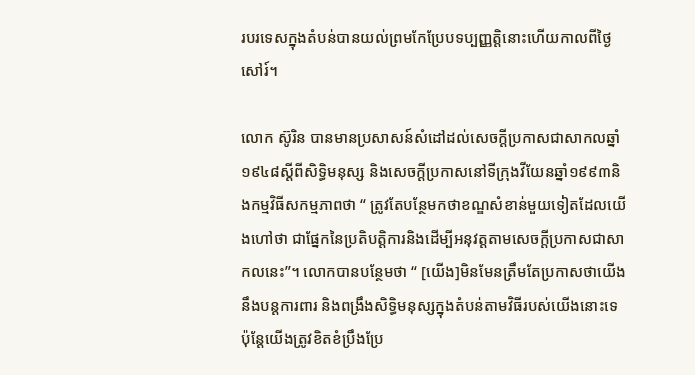របរទេសក្នុងតំបន់បានយល់ព្រមកែប្រែបទប្បញ្ញត្តិនោះហើយកាលពីថ្ងៃសៅរ៍។

លោក ស៊ូរិន បានមានប្រសាសន៍សំដៅដល់សេចក្ដីប្រកាសជាសាកលឆ្នាំ១៩៤៨ស្ដីពីសិទ្ធិមនុស្ស និងសេចក្ដីប្រកាសនៅទីក្រុងវីយែនឆ្នាំ១៩៩៣និងកម្មវិធីសកម្មភាពថា “ ត្រូវតែបន្ថែមកថាខណ្ឌសំខាន់មួយទៀតដែលយើងហៅថា ជាផ្នែកនៃប្រតិបត្តិការនិងដើម្បីអនុវត្តតាមសេចក្ដីប្រកាសជាសាកលនេះ”។ លោកបានបន្ថែមថា “ [យើង]មិនមែនត្រឹមតែប្រកាសថាយើងនឹងបន្ដការពារ និងពង្រឹងសិទ្ធិមនុស្សក្នុងតំបន់តាមវិធីរបស់យើងនោះទេ ប៉ុន្ដែយើងត្រូវខិតខំប្រឹងប្រែ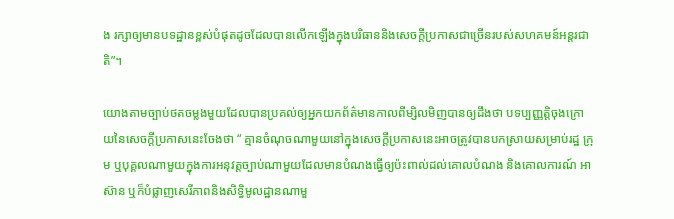ង រក្សាឲ្យមានបទដ្ឋានខ្ពស់បំផុតដូចដែលបានលើកឡើងក្នុងបរិធាននិងសេចក្ដីប្រកាសជាច្រើនរបស់សហគមន៍អន្ដរជាតិ”។

យោងតាមច្បាប់ថតចម្លងមួយដែលបានប្រគល់ឲ្យអ្នកយកព័ត៌មានកាលពីម្សិលមិញបានឲ្យដឹងថា បទប្បញ្ញត្តិចុងក្រោយនៃសេចក្ដីប្រកាសនេះចែងថា “ គ្មានចំណុចណាមួយនៅក្នុងសេចក្ដីប្រកាសនេះអាចត្រូវបានបកស្រាយសម្រាប់រដ្ឋ ក្រុម ឬបុគ្គលណាមួយក្នុងការអនុវត្តច្បាប់ណាមួយដែលមានបំណងធ្វើឲ្យប៉ះពាល់ដល់គោលបំណង និងគោលការណ៍ អាស៊ាន ឬក៏បំផ្លាញសេរីភាពនិងសិទ្ធិមូលដ្ឋានណាមួ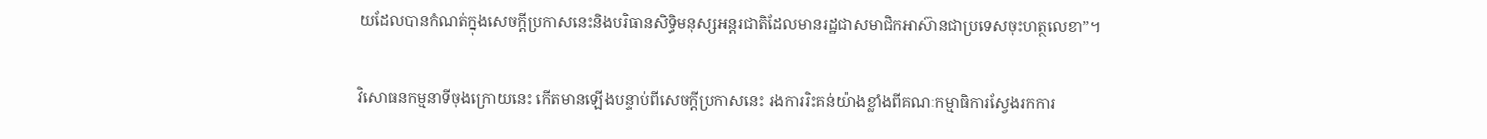យដែលបានកំណត់ក្នុងសេចក្ដីប្រកាសនេះនិងបរិធានសិទ្ធិមនុស្សអន្ដរជាតិដែលមានរដ្ឋជាសមាជិកអាស៊ានជាប្រទេសចុះហត្ថលេខា”។

វិសោធនកម្មនាទីចុងក្រោយនេះ កើតមានឡើងបន្ទាប់ពីសេចក្ដីប្រកាសនេះ រងការរិះគន់យ៉ាងខ្លាំងពីគណៈកម្មាធិការស្វែងរកការ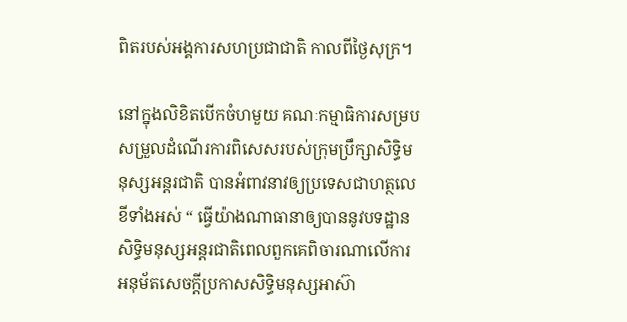ពិតរបស់អង្គការសហប្រជាជាតិ កាលពីថ្ងៃសុក្រ។

នៅក្នុងលិខិតបើកចំហមួយ គណៈកម្មាធិការសម្របសម្រួលដំណើរការពិសេសរបស់ក្រុមប្រឹក្សាសិទ្ធិមនុស្សអន្ដរជាតិ បានអំពាវនាវឲ្យប្រទេសជាហត្ថលេខីទាំងអស់ “ ធ្វើយ៉ាងណាធានាឲ្យបាននូវបទដ្ឋានសិទ្ធិមនុស្សអន្ដរជាតិពេលពួកគេពិចារណាលើការអនុម័តសេចក្ដីប្រកាសសិទ្ធិមនុស្សអាស៊ា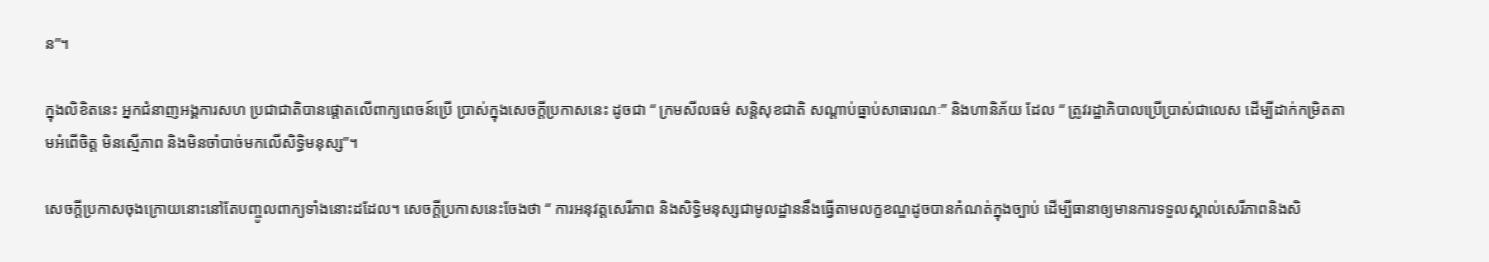ន”។

ក្នុងលិខិតនេះ អ្នកជំនាញអង្គការសហ ប្រជាជាតិបានផ្ដោតលើពាក្យពេចន៍ប្រើ ប្រាស់ក្នុងសេចក្ដីប្រកាសនេះ ដូចជា “ ក្រមសីលធម៌ សន្ដិសុខជាតិ សណ្ដាប់ធ្នាប់សាធារណៈ” និងហានិភ័យ ដែល “ ត្រូវរដ្ឋាភិបាលប្រើប្រាស់ជាលេស ដើម្បីដាក់កម្រិតតាមអំពើចិត្ត មិនស្មើភាព និងមិនចាំបាច់មកលើសិទ្ធិមនុស្ស”។

សេចក្ដីប្រកាសចុងក្រោយនោះនៅតែបញ្ចូលពាក្យទាំងនោះដដែល។ សេចក្ដីប្រកាសនេះចែងថា “ ការអនុវត្តសេរីភាព និងសិទ្ធិមនុស្សជាមូលដ្ឋាននឹងធ្វើតាមលក្ខខណ្ឌដូចបានកំណត់ក្នុងច្បាប់ ដើម្បីធានាឲ្យមានការទទួលស្គាល់សេរីភាពនិងសិ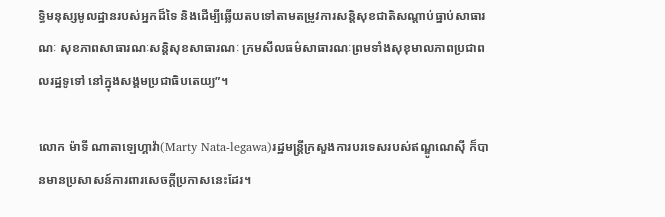ទ្ធិមនុស្សមូលដ្ឋានរបស់អ្នកដ៏ទៃ និងដើម្បីឆ្លើយតបទៅតាមតម្រូវការសន្ដិសុខជាតិសណ្ដាប់ធ្នាប់សាធារណៈ សុខភាពសាធារណៈសន្ដិសុខសាធារណៈ ក្រមសីលធម៌សាធារណៈព្រមទាំងសុខុមាលភាពប្រជាពលរដ្ឋទូទៅ នៅក្នុងសង្គមប្រជាធិបតេយ្យ”។

លោក ម៉ាទី ណាតាឡេហ្គាវ៉ា(Marty Nata-legawa)រដ្ឋមន្ត្រីក្រសួងការបរទេសរបស់ឥណ្ឌូណេស៊ី ក៏បានមានប្រសាសន៍ការពារសេចក្ដីប្រកាសនេះដែរ។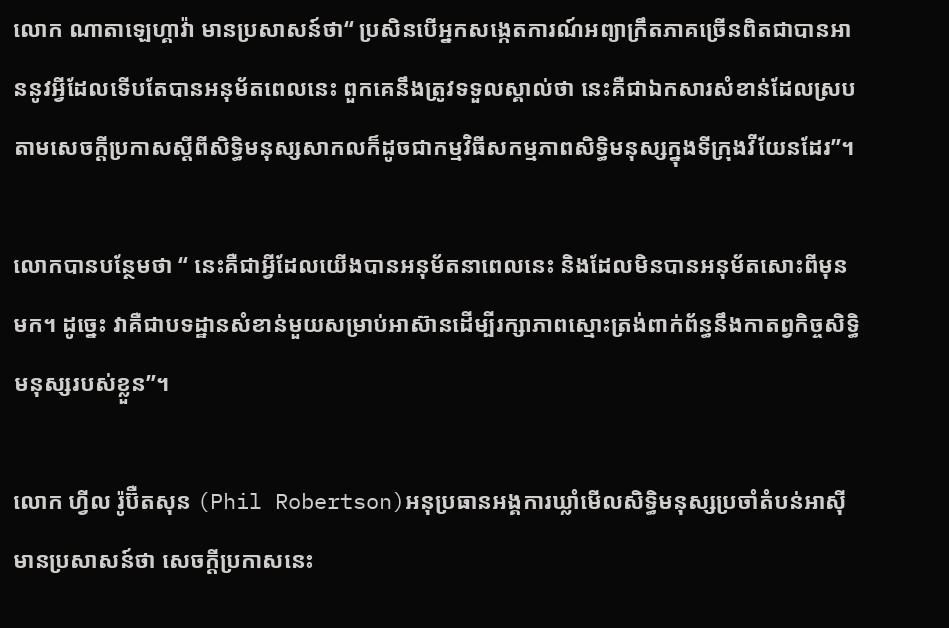លោក ណាតាឡេហ្គាវ៉ា មានប្រសាសន៍ថា“ ប្រសិនបើអ្នកសង្កេតការណ៍អព្យាក្រឹតភាគច្រើនពិតជាបានអាននូវអ្វីដែលទើបតែបានអនុម័តពេលនេះ ពួកគេនឹងត្រូវទទួលស្គាល់ថា នេះគឺជាឯកសារសំខាន់ដែលស្របតាមសេចក្ដីប្រកាសស្តីពីសិទ្ធិមនុស្សសាកលក៏ដូចជាកម្មវិធីសកម្មភាពសិទ្ធិមនុស្សក្នុងទីក្រុងវីយែនដែរ”។

លោកបានបន្ថែមថា “ នេះគឺជាអ្វីដែលយើងបានអនុម័តនាពេលនេះ និងដែលមិនបានអនុម័តសោះពីមុនមក។ ដូច្នេះ វាគឺជាបទដ្ឋានសំខាន់មួយសម្រាប់អាស៊ានដើម្បីរក្សាភាពស្មោះត្រង់ពាក់ព័ន្ធនឹងកាតព្វកិច្ចសិទ្ធិមនុស្សរបស់ខ្លួន”។

លោក ហ្វីល រ៉ូប៊ឺតសុន (Phil Robertson)អនុប្រធានអង្គការឃ្លាំមើលសិទ្ធិមនុស្សប្រចាំតំបន់អាស៊ី មានប្រសាសន៍ថា សេចក្ដីប្រកាសនេះ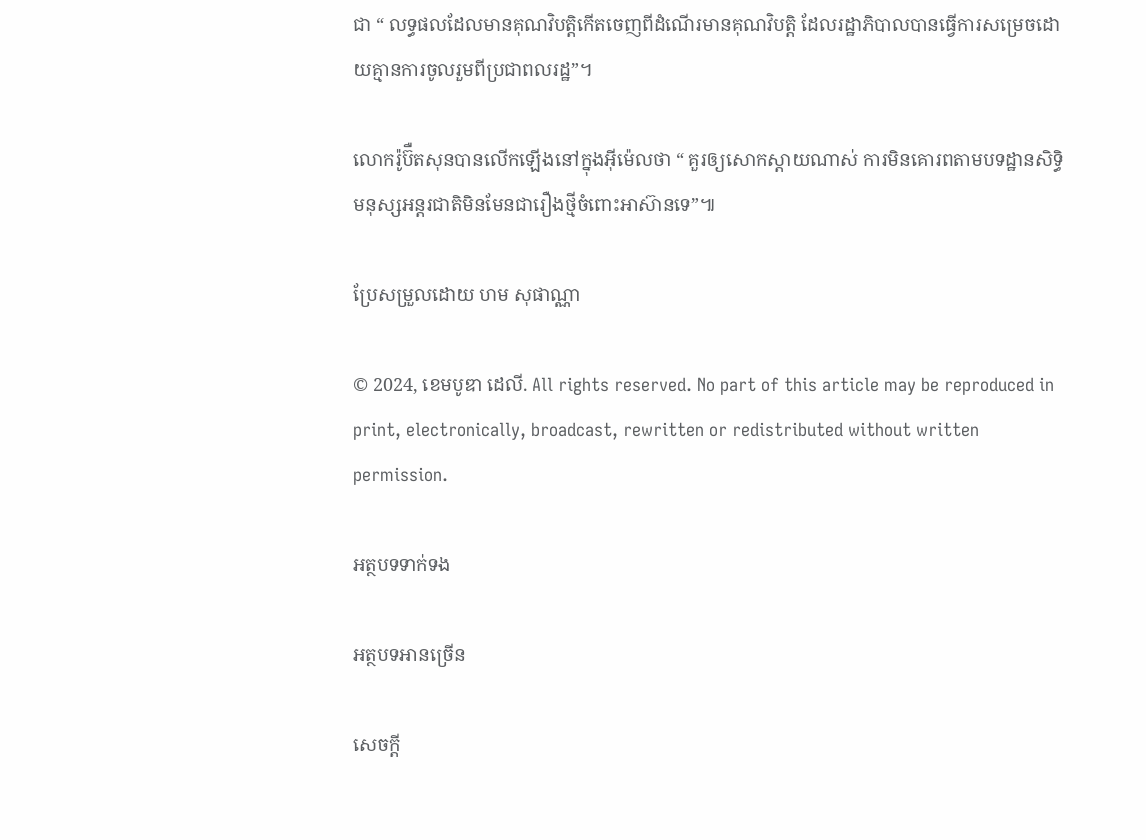ជា “ លទ្ធផលដែលមានគុណវិបត្តិកើតចេញពីដំណើរមានគុណវិបត្តិ ដែលរដ្ឋាភិបាលបានធ្វើការសម្រេចដោយគ្មានការចូលរួមពីប្រជាពលរដ្ឋ”។

លោករ៉ូប៊ឺតសុនបានលើកឡើងនៅក្នុងអុីម៉េលថា “ គួរឲ្យសោកស្តាយណាស់ ការមិនគោរពតាមបទដ្ឋានសិទ្ធិមនុស្សអន្ដរជាតិមិនមែនជារឿងថ្មីចំពោះអាស៊ានទេ”៕

ប្រែសម្រួលដោយ ហម សុផាណ្ណា

© 2024, ខេមបូឌា ដេលី. All rights reserved. No part of this article may be reproduced in print, electronically, broadcast, rewritten or redistributed without written permission.

អត្ថបទទាក់ទង

អត្ថបទអានច្រើន

សេចក្ដី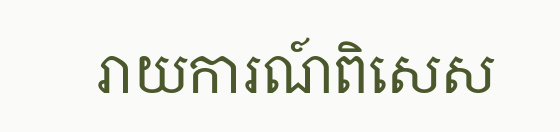រាយការណ៍ពិសេស